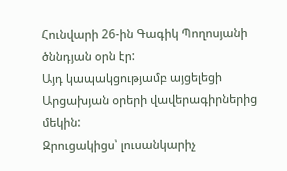Հունվարի 26-ին Գագիկ Պողոսյանի ծննդյան օրն էր:
Այդ կապակցությամբ այցելեցի Արցախյան օրերի վավերագիրներից մեկին:
Զրուցակիցս՝ լուսանկարիչ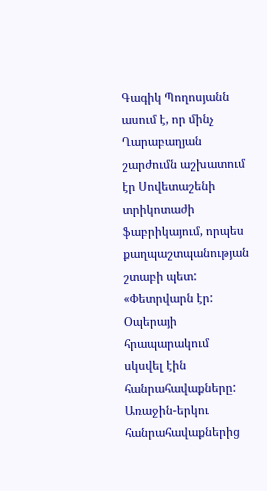Գագիկ Պողոսյանն ասում է, որ մինչ Ղարաբաղյան շարժումն աշխատում էր Սովետաշենի տրիկոտաժի ֆաբրիկայում, որպես քաղպաշտպանության շտաբի պետ:
«Փետրվարն էր: Օպերայի հրապարակում սկսվել էին հանրահավաքները: Առաջին-երկու հանրահավաքներից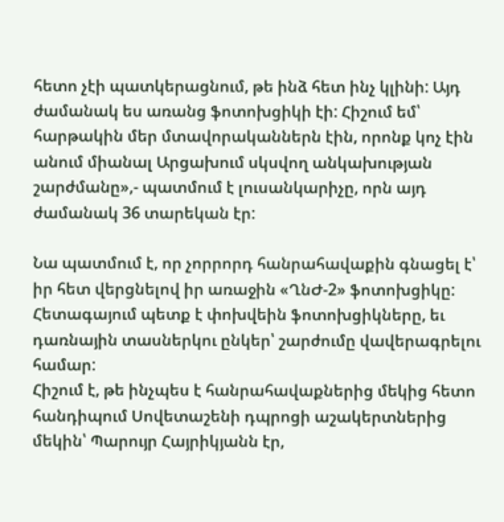հետո չէի պատկերացնում, թե ինձ հետ ինչ կլինի: Այդ ժամանակ ես առանց ֆոտոխցիկի էի: Հիշում եմ՝ հարթակին մեր մտավորականներն էին, որոնք կոչ էին անում միանալ Արցախում սկսվող անկախության շարժմանը»,- պատմում է լուսանկարիչը, որն այդ ժամանակ 36 տարեկան էր:

Նա պատմում է, որ չորրորդ հանրահավաքին գնացել է՝ իր հետ վերցնելով իր առաջին «ՂնԺ-2» ֆոտոխցիկը: Հետագայում պետք է փոխվեին ֆոտոխցիկները, եւ դառնային տասներկու ընկեր՝ շարժումը վավերագրելու համար:
Հիշում է, թե ինչպես է հանրահավաքներից մեկից հետո հանդիպում Սովետաշենի դպրոցի աշակերտներից մեկին՝ Պարույր Հայրիկյանն էր,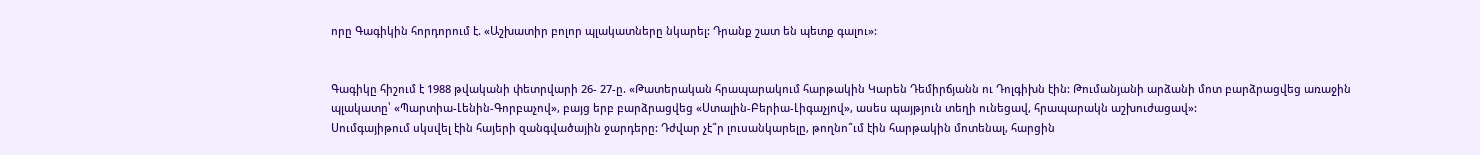որը Գագիկին հորդորում է. «Աշխատիր բոլոր պլակատները նկարել: Դրանք շատ են պետք գալու»:


Գագիկը հիշում է 1988 թվականի փետրվարի 26- 27-ը. «Թատերական հրապարակում հարթակին Կարեն Դեմիրճյանն ու Դոլգիխն էին: Թումանյանի արձանի մոտ բարձրացվեց առաջին պլակատը՝ «Պարտիա-Լենին-Գորբաչով», բայց երբ բարձրացվեց «Ստալին-Բերիա-Լիգաչյով», ասես պայթյուն տեղի ունեցավ, հրապարակն աշխուժացավ»:
Սումգայիթում սկսվել էին հայերի զանգվածային ջարդերը: Դժվար չէ՞ր լուսանկարելը, թողնո՞ւմ էին հարթակին մոտենալ, հարցին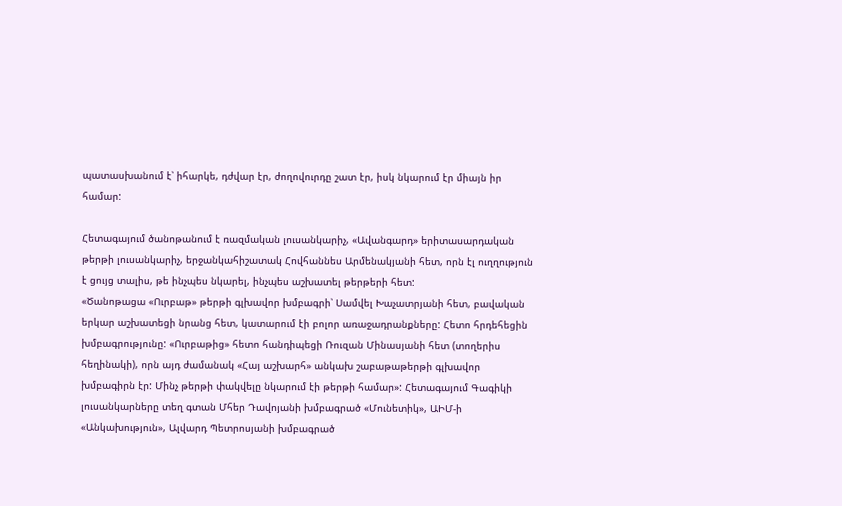պատասխանում է՝ իհարկե, դժվար էր, ժողովուրդը շատ էր, իսկ նկարում էր միայն իր համար:

Հետագայում ծանոթանում է ռազմական լուսանկարիչ, «Ավանգարդ» երիտասարդական թերթի լուսանկարիչ, երջանկահիշատակ Հովհաննես Արմենակյանի հետ, որն էլ ուղղություն է ցույց տալիս, թե ինչպես նկարել, ինչպես աշխատել թերթերի հետ:
«Ծանոթացա «Ուրբաթ» թերթի գլխավոր խմբագրի՝ Սամվել Խաչատրյանի հետ, բավական երկար աշխատեցի նրանց հետ, կատարում էի բոլոր առաջադրանքները: Հետո հրդեհեցին խմբագրությունը: «Ուրբաթից» հետո հանդիպեցի Ռուզան Մինասյանի հետ (տողերիս հեղինակի), որն այդ ժամանակ «Հայ աշխարհ» անկախ շաբաթաթերթի գլխավոր խմբագիրն էր: Մինչ թերթի փակվելը նկարում էի թերթի համար»: Հետագայում Գագիկի լուսանկարները տեղ գտան Մհեր Դավոյանի խմբագրած «Մունետիկ», ԱԻՄ-ի «Անկախություն», Ալվարդ Պետրոսյանի խմբագրած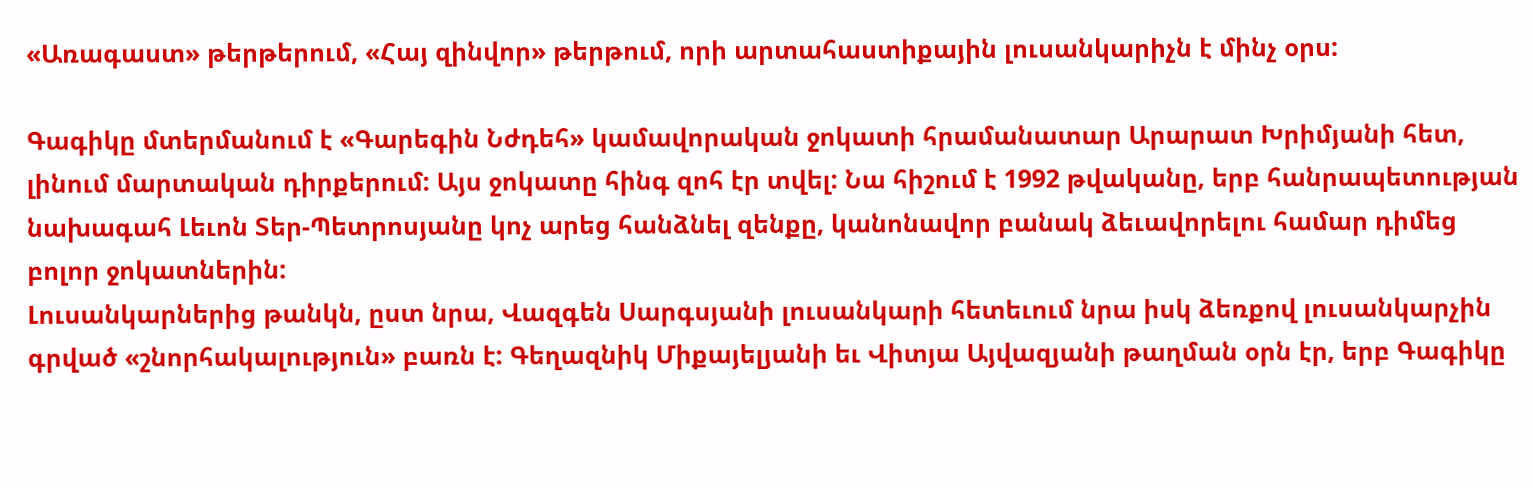«Առագաստ» թերթերում, «Հայ զինվոր» թերթում, որի արտահաստիքային լուսանկարիչն է մինչ օրս:

Գագիկը մտերմանում է «Գարեգին Նժդեհ» կամավորական ջոկատի հրամանատար Արարատ Խրիմյանի հետ, լինում մարտական դիրքերում: Այս ջոկատը հինգ զոհ էր տվել: Նա հիշում է 1992 թվականը, երբ հանրապետության նախագահ Լեւոն Տեր-Պետրոսյանը կոչ արեց հանձնել զենքը, կանոնավոր բանակ ձեւավորելու համար դիմեց բոլոր ջոկատներին:
Լուսանկարներից թանկն, ըստ նրա, Վազգեն Սարգսյանի լուսանկարի հետեւում նրա իսկ ձեռքով լուսանկարչին գրված «շնորհակալություն» բառն է: Գեղազնիկ Միքայելյանի եւ Վիտյա Այվազյանի թաղման օրն էր, երբ Գագիկը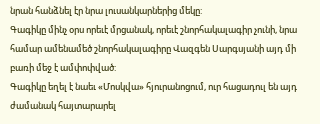նրան հանձնել էր նրա լուսանկարներից մեկը:
Գագիկը մինչ օրս որեւէ մրցանակ, որեւէ շնորհակալագիր չունի, նրա համար ամենամեծ շնորհակալագիրը Վազգեն Սարգսյանի այդ մի բառի մեջ է ամփոփված:
Գագիկը եղել է նաեւ «Մոսկվա» հյուրանոցում, ուր հացադուլ են այդ ժամանակ հայտարարել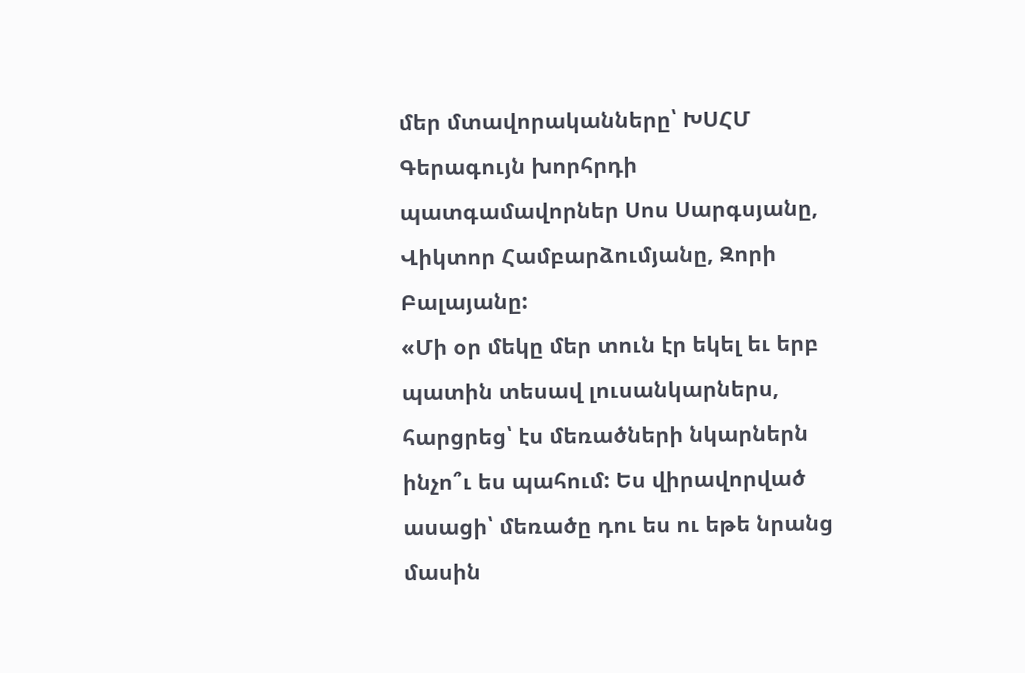մեր մտավորականները՝ ԽՍՀՄ Գերագույն խորհրդի պատգամավորներ Սոս Սարգսյանը, Վիկտոր Համբարձումյանը, Զորի Բալայանը:
«Մի օր մեկը մեր տուն էր եկել եւ երբ պատին տեսավ լուսանկարներս, հարցրեց՝ էս մեռածների նկարներն ինչո՞ւ ես պահում: Ես վիրավորված ասացի՝ մեռածը դու ես ու եթե նրանց մասին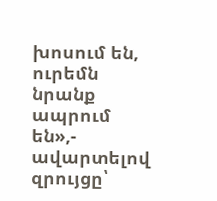խոսում են, ուրեմն նրանք ապրում են»,- ավարտելով զրույցը՝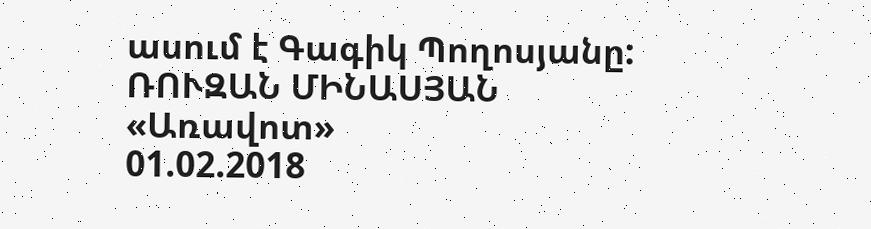ասում է Գագիկ Պողոսյանը:
ՌՈՒԶԱՆ ՄԻՆԱՍՅԱՆ
«Առավոտ»
01.02.2018